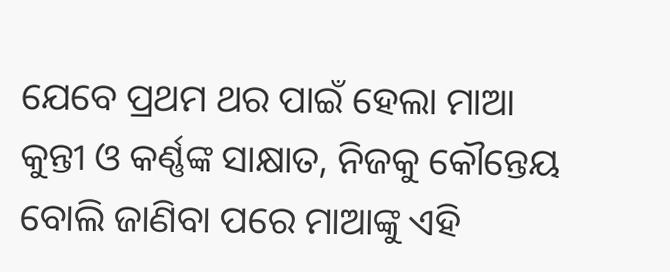ଯେବେ ପ୍ରଥମ ଥର ପାଇଁ ହେଲା ମାଆ କୁନ୍ତୀ ଓ କର୍ଣ୍ଣଙ୍କ ସାକ୍ଷାତ, ନିଜକୁ କୌନ୍ତେୟ ବୋଲି ଜାଣିବା ପରେ ମାଆଙ୍କୁ ଏହି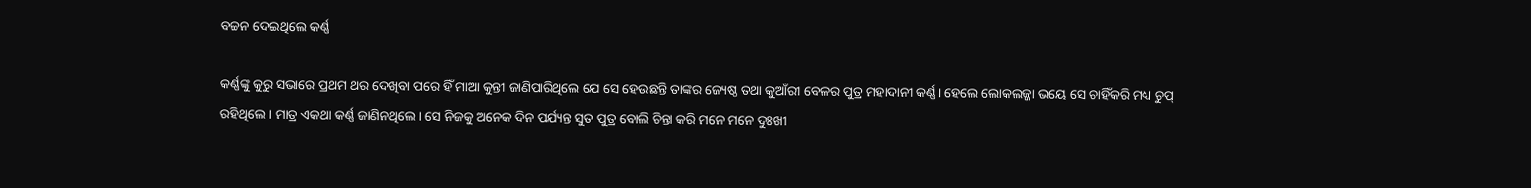ବଚ୍ଚନ ଦେଇଥିଲେ କର୍ଣ୍ଣ

କର୍ଣ୍ଣଙ୍କୁ କୁରୁ ସଭାରେ ପ୍ରଥମ ଥର ଦେଖିବା ପରେ ହିଁ ମାଆ କୁନ୍ତୀ ଜାଣିପାରିଥିଲେ ଯେ ସେ ହେଉଛନ୍ତି ତାଙ୍କର ଜ୍ୟେଷ୍ଠ ତଥା କୁଆଁରୀ ବେଳର ପୁତ୍ର ମହାଦାନୀ କର୍ଣ୍ଣ। ହେଲେ ଲୋକଲଜ୍ଜା ଭୟେ ସେ ଚାହିଁକରି ମଧ୍ୟ ଚୁପ୍‌ ରହିଥିଲେ। ମାତ୍ର ଏକଥା କର୍ଣ୍ଣ ଜାଣିନଥିଲେ। ସେ ନିଜକୁ ଅନେକ ଦିନ ପର୍ଯ୍ୟନ୍ତ ସୁତ ପୁତ୍ର ବୋଲି ଚିନ୍ତା କରି ମନେ ମନେ ଦୁଃଖୀ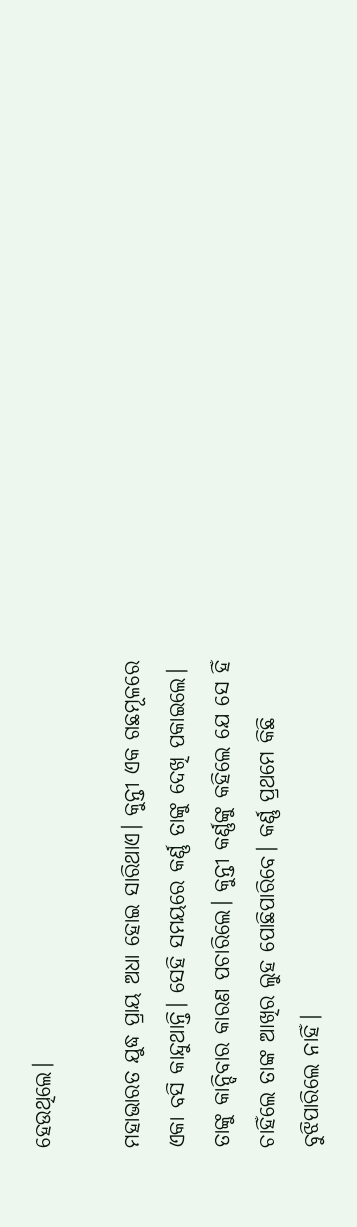ହେଉଥିଲେ।

ମହାଭାରତ ଯୁଦ୍ଧ ପ୍ରାୟ ଅଧା ହୋଇ ସାରିଥାଏ। କୁନ୍ତୀ ଏକ ଗଛମୂଳରେ ଏକା ବସି କାନ୍ଦୁଥାନ୍ତି। ସେହି ସମୟରେ କର୍ଣ୍ଣ ତାଙ୍କୁ ଦେଖି ପକାଇଲେ। ତାଙ୍କୁ କାନ୍ଦିବାର କାରଣ ପଚାରିଲେ। କୁନ୍ତୀ କର୍ଣ୍ଣଙ୍କୁ କହିଲେ ଯେ ସେ ହିଁ ଚାହିଁଲେ ତାଙ୍କ ଆଖିର ଲୁହ ପୋଛିପାରିବେ। କର୍ଣ୍ଣ ପ୍ରଥମେ କିଛି ବୁଝିପାରିଲେ ନାହିଁ।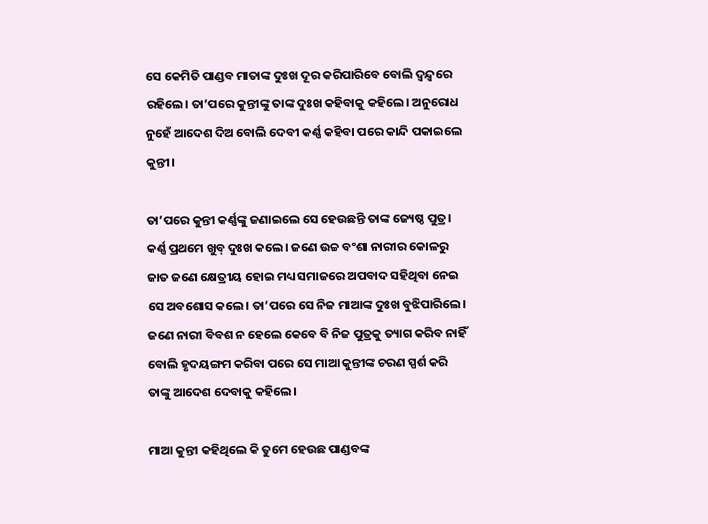ସେ କେମିତି ପାଣ୍ଡବ ମାତାଙ୍କ ଦୁଃଖ ଦୂର କରିପାରିବେ ବୋଲି ଦ୍ୱନ୍ଦ୍ୱରେ ରହିଲେ। ତା’ପରେ କୁନ୍ତୀଙ୍କୁ ତାଙ୍କ ଦୁଃଖ କହିବାକୁ କହିଲେ। ଅନୁରୋଧ ନୁହେଁ ଆଦେଶ ଦିଅ ବୋଲି ଦେବୀ କର୍ଣ୍ଣ କହିବା ପରେ କାନ୍ଦି ପକାଇଲେ କୁନ୍ତୀ।

ତା’ପରେ କୁନ୍ତୀ କର୍ଣ୍ଣଙ୍କୁ ଜଣାଇଲେ ସେ ହେଉଛନ୍ତି ତାଙ୍କ ଜ୍ୟେଷ୍ଠ ପୁତ୍ର। କର୍ଣ୍ଣ ପ୍ରଥମେ ଖୁବ୍‌ ଦୁଃଖ କଲେ। ଜଣେ ଉଚ୍ଚ ବଂଶା ନାରୀର କୋଳରୁ ଜାତ ଜଣେ କ୍ଷେତ୍ରୀୟ ହୋଇ ମଧ୍ୟ ସମାଜରେ ଅପବାଦ ସହିଥିବା ନେଇ ସେ ଅବଶୋସ କଲେ। ତା’ପରେ ସେ ନିଜ ମାଆଙ୍କ ଦୁଃଖ ବୁଝିପାରିଲେ। ଜଣେ ନାରୀ ବିବଶ ନ ହେଲେ କେବେ ବି ନିଜ ପୁତ୍ରକୁ ତ୍ୟାଗ କରିବ ନାହିଁ ବୋଲି ହୃଦୟଙ୍ଗମ କରିବା ପରେ ସେ ମାଆ କୁନ୍ତୀଙ୍କ ଚରଣ ସ୍ପର୍ଶ କରି ତାଙ୍କୁ ଆଦେଶ ଦେବାକୁ କହିଲେ।

ମାଆ କୁନ୍ତୀ କହିଥିଲେ କି ତୁମେ ହେଉଛ ପାଣ୍ଡବଙ୍କ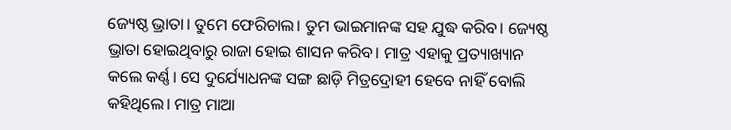ଜ୍ୟେଷ୍ଠ ଭ୍ରାତା। ତୁମେ ଫେରିଚାଲ। ତୁମ ଭାଇମାନଙ୍କ ସହ ଯୁଦ୍ଧ କରିବ। ଜ୍ୟେଷ୍ଠ ଭ୍ରାତା ହୋଇଥିବାରୁ ରାଜା ହୋଇ ଶାସନ କରିବ। ମାତ୍ର ଏହାକୁ ପ୍ରତ୍ୟାଖ୍ୟାନ କଲେ କର୍ଣ୍ଣ। ସେ ଦୁର୍ଯ୍ୟୋଧନଙ୍କ ସଙ୍ଗ ଛାଡ଼ି ମିତ୍ରଦ୍ରୋହୀ ହେବେ ନାହିଁ ବୋଲି କହିଥିଲେ। ମାତ୍ର ମାଆ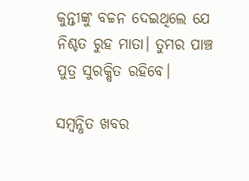କୁନ୍ତୀଙ୍କୁ ବଚ୍ଚନ ଦେଇଥିଲେ ଯେ ନିଶ୍ଚତ ରୁହ ମାତା। ତୁମର ପାଞ୍ଚ ପୁତ୍ର ସୁରକ୍ଷିତ ରହିବେ।

ସମ୍ବନ୍ଧିତ ଖବର